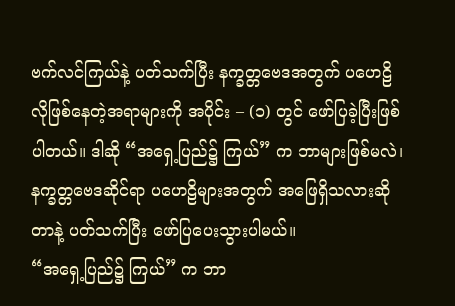ဗက်လင်ကြယ်နဲ့ ပတ်သက်ပြီး နက္ခတ္တဗေဒအတွက် ပဟေဠိလိုဖြစ်နေတဲ့အရာများကို အပိုင်း – (၁) တွင် ဖော်ပြခဲ့ပြီးဖြစ်ပါတယ်။ ဒါဆို “အရှေ့ပြည်၌ ကြယ်” က ဘာများဖြစ်မလဲ၊ နက္ခတ္တဗေဒဆိုင်ရာ ပဟေဠိများအတွက် အဖြေရှိသလားဆိုတာနဲ့ ပတ်သက်ပြီး ဖော်ပြပေးသွားပါမယ်။
“အရှေ့ပြည်၌ ကြယ်” က ဘာ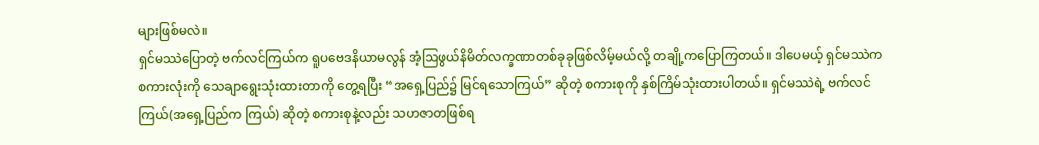များဖြစ်မလဲ။
ရှင်မဿဲပြောတဲ့ ဗက်လင်ကြယ်က ရူပဗေဒနိယာမလွန် အံ့ဩဖွယ်နိမိတ်လက္ခဏာတစ်ခုခုဖြစ်လိမ့်မယ်လို့ တချို့ကပြောကြတယ်။ ဒါပေမယ့် ရှင်မဿဲက စကားလုံးကို သေချာရွေးသုံးထားတာကို တွေ့ရပြီး “အရှေ့ပြည်၌ မြင်ရသောကြယ်” ဆိုတဲ့ စကားစုကို နှစ်ကြိမ်သုံးထားပါတယ်။ ရှင်မဿဲရဲ့ ဗက်လင်ကြယ်(အရှေ့ပြည်က ကြယ်) ဆိုတဲ့ စကားစုနဲ့လည်း သဟဇာတဖြစ်ရ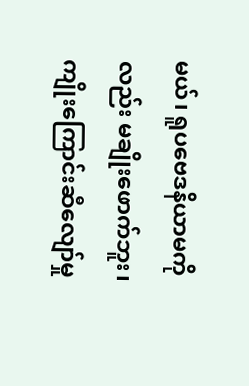မယ်၊ ရူပဗေဒနိယာမကို လည်း မချိုးဖောက်ဘူး၊ ကျိုးကြောင်းဆီလျော်မှု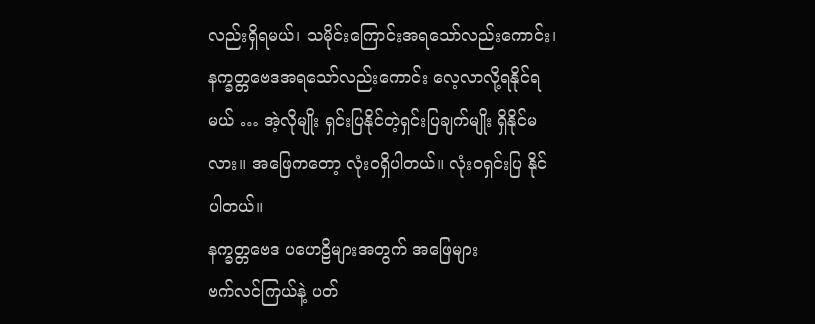လည်းရှိရမယ်၊ သမိုင်းကြောင်းအရသော်လည်းကောင်း၊ နက္ခတ္တဗေဒအရသော်လည်းကောင်း လေ့လာလို့ရနိုင်ရမယ် … အဲ့လိုမျိုး ရှင်းပြနိုင်တဲ့ရှင်းပြချက်မျိုး ရှိနိုင်မလား။ အဖြေကတော့ လုံးဝရှိပါတယ်။ လုံးဝရှင်းပြ နိုင်ပါတယ်။
နက္ခတ္တဗေဒ ပဟေဠိများအတွက် အဖြေများ
ဗက်လင်ကြယ်နဲ့ ပတ်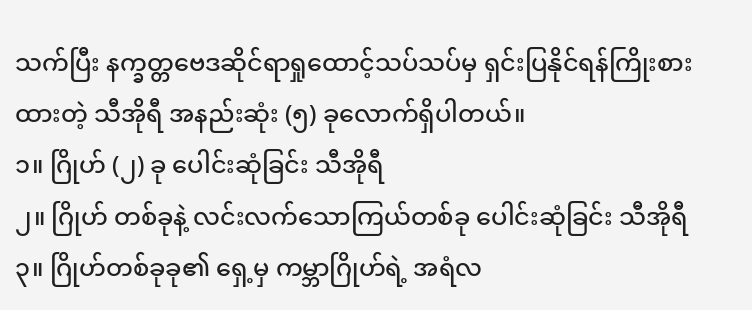သက်ပြီး နက္ခတ္တဗေဒဆိုင်ရာရှုထောင့်သပ်သပ်မှ ရှင်းပြနိုင်ရန်ကြိုးစားထားတဲ့ သီအိုရီ အနည်းဆုံး (၅) ခုလောက်ရှိပါတယ်။
၁။ ဂြိုဟ် (၂) ခု ပေါင်းဆုံခြင်း သီအိုရီ
၂။ ဂြိုဟ် တစ်ခုနဲ့ လင်းလက်သောကြယ်တစ်ခု ပေါင်းဆုံခြင်း သီအိုရီ
၃။ ဂြိုဟ်တစ်ခုခု၏ ရှေ့မှ ကမ္ဘာဂြိုဟ်ရဲ့ အရံလ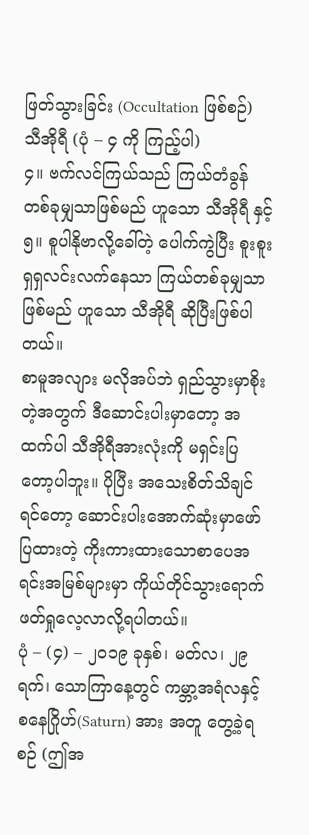ဖြတ်သွားခြင်း (Occultation ဖြစ်စဉ်) သီအိုရီ (ပုံ – ၄ ကို ကြည့်ပါ)
၄။ ဗက်လင်ကြယ်သည် ကြယ်တံခွန်တစ်ခုမျှသာဖြစ်မည် ဟူသော သီအိုရီ နှင့်
၅။ စူပါနိုဗာလို့ခေါ်တဲ့ ပေါက်ကွဲပြီး စူးစူးရှရှလင်းလက်နေသာ ကြယ်တစ်ခုမျှသာဖြစ်မည် ဟူသော သီအိုရီ ဆိုပြီးဖြစ်ပါတယ်။
စာမူအလျား မလိုအပ်ဘဲ ရှည်သွားမှာစိုးတဲ့အတွက် ဒီဆောင်းပါးမှာတော့ အထက်ပါ သီအိုရီအားလုံးကို မရှင်းပြတော့ပါဘူး။ ပိုပြီး အသေးစိတ်သိချင်ရင်တော့ ဆောင်းပါးအောက်ဆုံးမှာဖော်ပြထားတဲ့ ကိုးကားထားသောစာပေအရင်းအမြစ်များမှာ ကိုယ်တိုင်သွားရောက်ဖတ်ရှုလေ့လာလို့ရပါတယ်။
ပုံ – (၄) – ၂၀၁၉ ခုနှစ်၊ မတ်လ၊ ၂၉ ရက်၊ သောကြာနေ့တွင် ကမ္ဘာ့အရံလနှင့် စနေဂြိုဟ်(Saturn) အား အတူ တွေ့ခဲ့ရစဉ် (ဤအ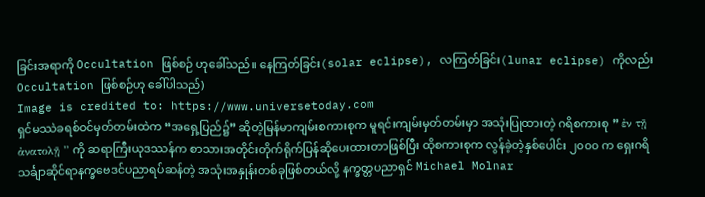ခြင်းအရာကို Occultation ဖြစ်စဉ် ဟုခေါ်သည်။ နေကြတ်ခြင်း(solar eclipse), လကြတ်ခြင်း(lunar eclipse) ကိုလည်း Occultation ဖြစ်စဉ်ဟု ခေါ်ပါသည်)
Image is credited to: https://www.universetoday.com
ရှင်မဿဲခရစ်ဝင်မှတ်တမ်းထဲက “အရှေ့ပြည်၌” ဆိုတဲ့မြန်မာကျမ်းစကားစုက မူရင်းကျမ်းမှတ်တမ်းမှာ အသုံးပြုထားတဲ့ ဂရိစကားစု ” ἐν τῇ ἀνατολῇ ” ကို ဆရာကြီးယုဒဿန်က စာသားအတိုင်းတိုက်ရိုက်ပြန်ဆိုပေးထားတာဖြစ်ပြီး ထိုစကားစုက လွန်ခဲ့တဲ့နှစ်ပေါင်း ၂၀၀၀ က ရှေးဂရိသင်္ချာဆိုင်ရာနက္ခဗေဒင်ပညာရပ်ဆန်တဲ့ အသုံးအနှုန်းတစ်ခုဖြစ်တယ်လို့ နက္ခတ္တပညာရှင် Michael Molnar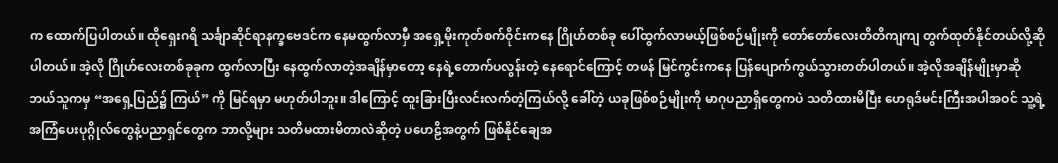က ထောက်ပြပါတယ်။ ထိုရှေးဂရိ သင်္ချာဆိုင်ရာနက္ခဗေဒင်က နေမထွက်လာမှီ အရှေ့မိုးကုတ်စက်ဝိုင်းကနေ ဂြိုဟ်တစ်ခု ပေါ်ထွက်လာမယ့်ဖြစ်စဉ်မျိုးကို တော်တော်လေးတိတိကျကျ တွက်ထုတ်နိုင်တယ်လို့ဆိုပါတယ်။ အဲ့လို ဂြိုဟ်လေးတစ်ခုခုက ထွက်လာပြီး နေထွက်လာတဲ့အချိန်မှာတော့ နေရဲ့တောက်ပလွန်းတဲ့ နေရောင်ကြောင့် တဖန် မြင်ကွင်းကနေ ပြန်ပျောက်ကွယ်သွားတတ်ပါတယ်။ အဲ့လိုအချိန်မျိုးမှာဆို ဘယ်သူကမှ “အရှေ့ပြည်၌ ကြယ်” ကို မြင်ရမှာ မဟုတ်ပါဘူး။ ဒါကြောင့် ထူးခြားပြီးလင်းလက်တဲ့ကြယ်လို့ ခေါ်တဲ့ ယခုဖြစ်စဉ်မျိုးကို မာဂုပညာရှိတွေကပဲ သတိထားမိပြီး ဟေရုဒ်မင်းကြီးအပါအဝင် သူ့ရဲ့ အကြံပေးပုဂ္ဂိုလ်တွေနဲ့ပညာရှင်တွေက ဘာလို့များ သတိမထားမိတာလဲဆိုတဲ့ ပဟေဠိအတွက် ဖြစ်နိုင်ချေအ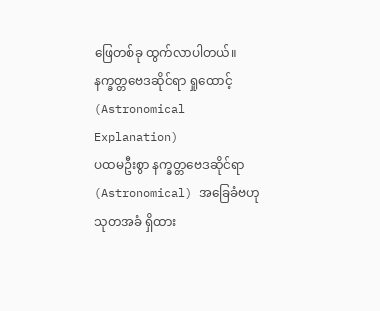ဖြေတစ်ခု ထွက်လာပါတယ်။
နက္ခတ္တဗေဒဆိုင်ရာ ရှုထောင့် (Astronomical Explanation)
ပထမဦးစွာ နက္ခတ္တဗေဒဆိုင်ရာ(Astronomical) အခြေခံဗဟုသုတအခံ ရှိထား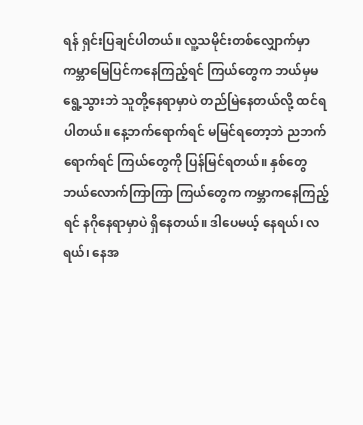ရန် ရှင်းပြချင်ပါတယ်။ လူ့သမိုင်းတစ်လျှောက်မှာ ကမ္ဘာမြေပြင်ကနေကြည့်ရင် ကြယ်တွေက ဘယ်မှမရွေ့သွားဘဲ သူတို့နေရာမှာပဲ တည်မြဲနေတယ်လို့ ထင်ရပါတယ်။ နေ့ဘက်ရောက်ရင် မမြင်ရတော့ဘဲ ညဘက်ရောက်ရင် ကြယ်တွေကို ပြန်မြင်ရတယ်။ နှစ်တွေ ဘယ်လောက်ကြာကြာ ကြယ်တွေက ကမ္ဘာကနေကြည့်ရင် နဂိုနေရာမှာပဲ ရှိနေတယ်။ ဒါပေမယ့် နေရယ်၊ လရယ်၊ နေအ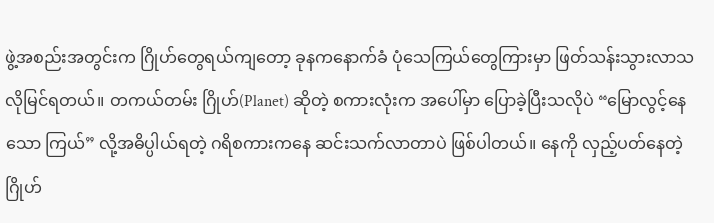ဖွဲ့အစည်းအတွင်းက ဂြိုဟ်တွေရယ်ကျတော့ ခုနကနောက်ခံ ပုံသေကြယ်တွေကြားမှာ ဖြတ်သန်းသွားလာသလိုမြင်ရတယ်။ တကယ်တမ်း ဂြိုဟ်(Planet) ဆိုတဲ့ စကားလုံးက အပေါ်မှာ ပြောခဲ့ပြီးသလိုပဲ “မြောလွင့်နေသော ကြယ်” လို့အဓိပ္ပါယ်ရတဲ့ ဂရိစကားကနေ ဆင်းသက်လာတာပဲ ဖြစ်ပါတယ်။ နေကို လှည့်ပတ်နေတဲ့ ဂြိုဟ်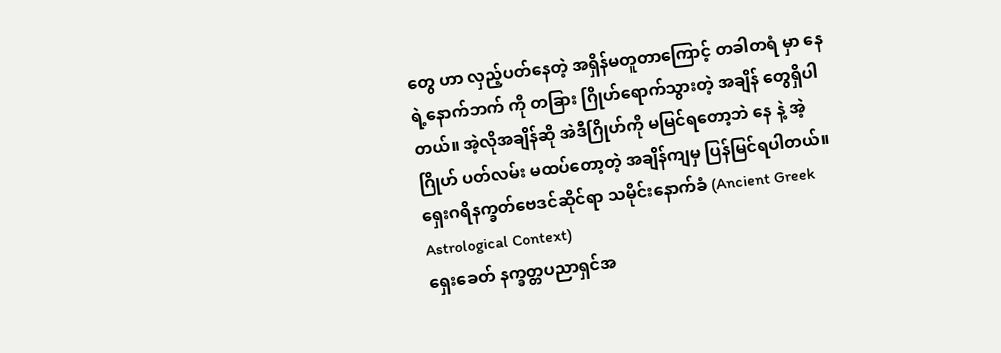တွေ ဟာ လှည့်ပတ်နေတဲ့ အရှိန်မတူတာကြောင့် တခါတရံ မှာ နေ ရဲ့နောက်ဘက် ကို တခြား ဂြိုဟ်ရောက်သွားတဲ့ အချိန် တွေရှိပါတယ်။ အဲ့လိုအချိန်ဆို အဲဒီဂြိုဟ်ကို မမြင်ရတော့ဘဲ နေ နဲ့ အဲ့ ဂြိုဟ် ပတ်လမ်း မထပ်တော့တဲ့ အချိန်ကျမှ ပြန်မြင်ရပါတယ်။
ရှေးဂရိနက္ခတ်ဗေဒင်ဆိုင်ရာ သမိုင်းနောက်ခံ (Ancient Greek Astrological Context)
ရှေးခေတ် နက္ခတ္တပညာရှင်အ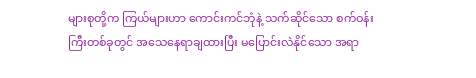များစုတို့က ကြယ်များဟာ ကောင်းကင်ဘုံနဲ့ သက်ဆိုင်သော စက်ဝန်းကြီးတစ်ခုတွင် အသေနေရာချထားပြီး မပြောင်းလဲနိုင်သော အရာ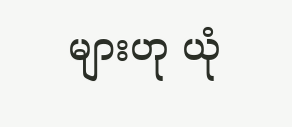များဟု ယုံ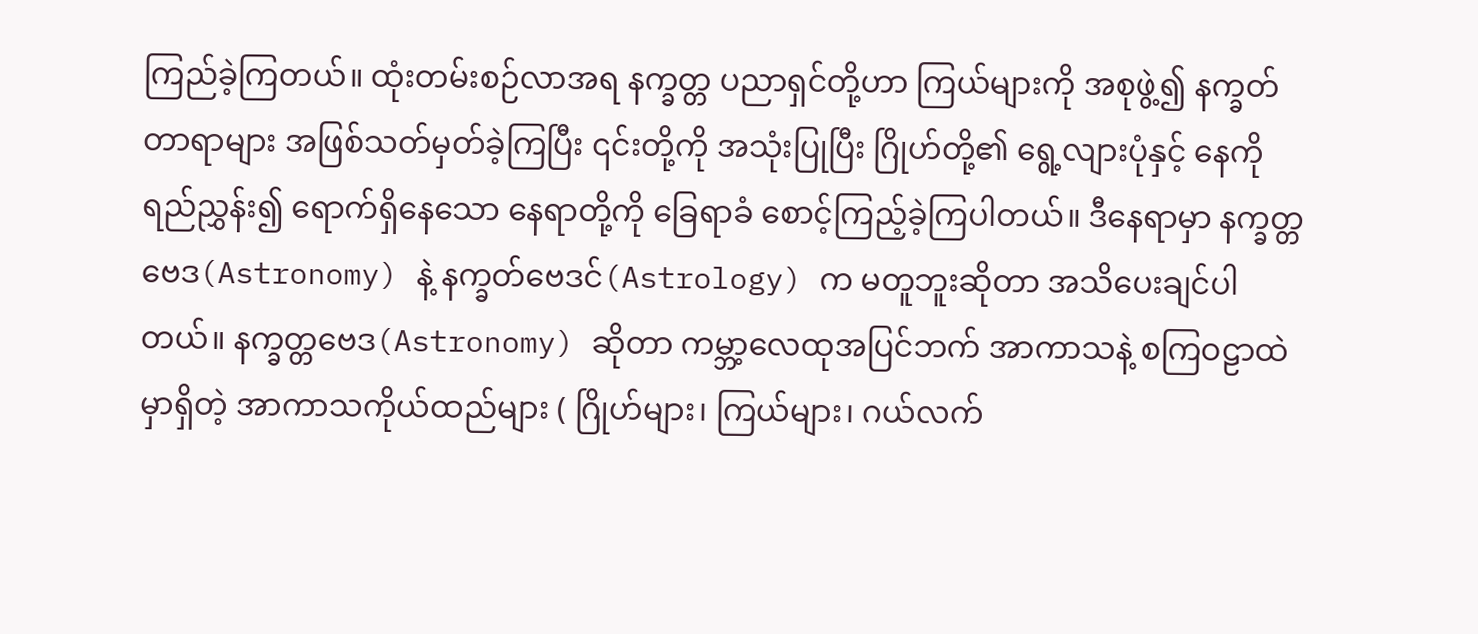ကြည်ခဲ့ကြတယ်။ ထုံးတမ်းစဉ်လာအရ နက္ခတ္တ ပညာရှင်တို့ဟာ ကြယ်များကို အစုဖွဲ့၍ နက္ခတ်တာရာများ အဖြစ်သတ်မှတ်ခဲ့ကြပြီး ၎င်းတို့ကို အသုံးပြုပြီး ဂြိုဟ်တို့၏ ရွေ့လျားပုံနှင့် နေကို ရည်ညွှန်း၍ ရောက်ရှိနေသော နေရာတို့ကို ခြေရာခံ စောင့်ကြည့်ခဲ့ကြပါတယ်။ ဒီနေရာမှာ နက္ခတ္တဗေဒ(Astronomy) နဲ့ နက္ခတ်ဗေဒင်(Astrology) က မတူဘူးဆိုတာ အသိပေးချင်ပါတယ်။ နက္ခတ္တဗေဒ(Astronomy) ဆိုတာ ကမ္ဘာ့လေထုအပြင်ဘက် အာကာသနဲ့ စကြဝဠာထဲမှာရှိတဲ့ အာကာသကိုယ်ထည်များ ( ဂြိုဟ်များ၊ ကြယ်များ၊ ဂယ်လက်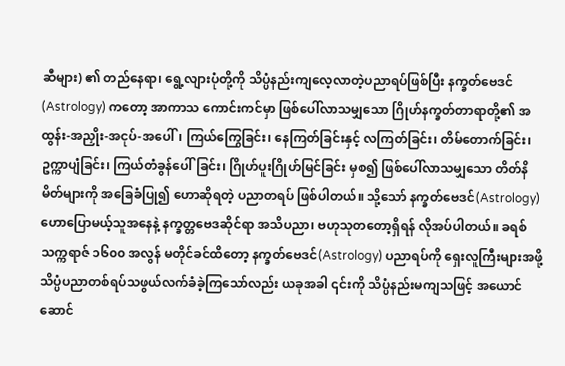ဆီများ) ၏ တည်နေရာ၊ ရွေ့လျားပုံတို့ကို သိပ္ပံနည်းကျလေ့လာတဲ့ပညာရပ်ဖြစ်ပြီး နက္ခတ်ဗေဒင်(Astrology) ကတော့ အာကာသ ကောင်းကင်မှာ ဖြစ်ပေါ်လာသမျှသော ဂြိုဟ်နက္ခတ်တာရာတို့၏ အထွန်း-အညှိုး-အငုပ်-အပေါ်၊ ကြယ်ကြွေခြင်း၊ နေကြတ်ခြင်းနှင့် လကြတ်ခြင်း၊ တိမ်တောက်ခြင်း၊ ဥက္ကာပျံခြင်း၊ ကြယ်တံခွန်ပေါ်ခြင်း၊ ဂြိုဟ်ပူးဂြိုဟ်မြင်ခြင်း မှစ၍ ဖြစ်ပေါ်လာသမျှသော တိတ်နိမိတ်များကို အခြေခံပြု၍ ဟောဆိုရတဲ့ ပညာတရပ် ဖြစ်ပါတယ်။ သို့သော် နက္ခတ်ဗေဒင်(Astrology) ဟောပြောမယ့်သူအနေနဲ့ နက္ခတ္တဗေဒဆိုင်ရာ အသိပညာ၊ ဗဟုသုတတော့ရှိရန် လိုအပ်ပါတယ်။ ခရစ်သက္ကရာဇ် ၁၆၀၀ အလွန် မတိုင်ခင်ထိတော့ နက္ခတ်ဗေဒင်(Astrology) ပညာရပ်ကို ရှေးလူကြီးများအဖို့ သိပ္ပံပညာတစ်ရပ်သဖွယ်လက်ခံခဲ့ကြသော်လည်း ယခုအခါ ၎င်းကို သိပ္ပံနည်းမကျသဖြင့် အယောင်ဆောင်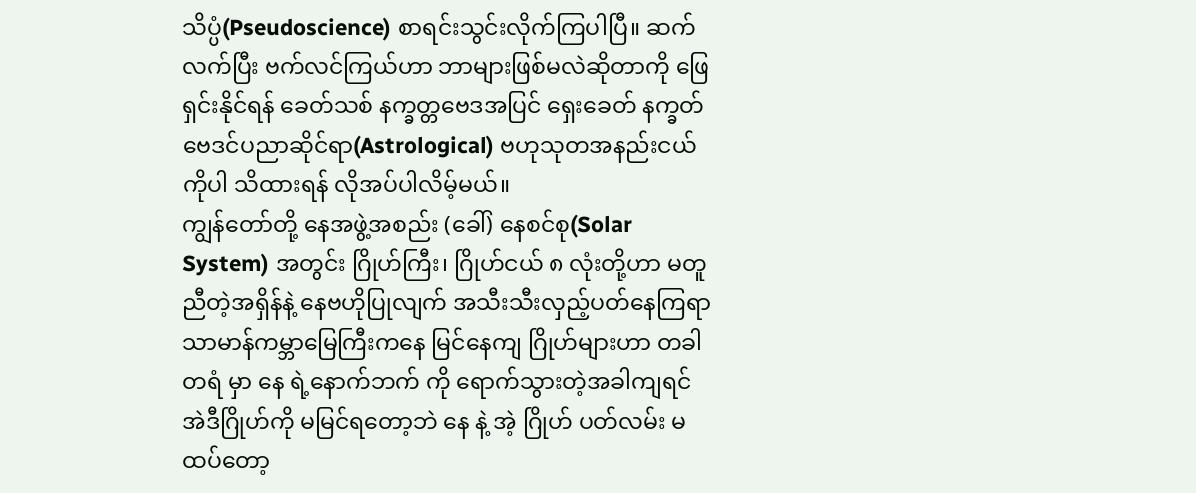သိပ္ပံ(Pseudoscience) စာရင်းသွင်းလိုက်ကြပါပြီ။ ဆက်လက်ပြီး ဗက်လင်ကြယ်ဟာ ဘာများဖြစ်မလဲဆိုတာကို ဖြေရှင်းနိုင်ရန် ခေတ်သစ် နက္ခတ္တဗေဒအပြင် ရှေးခေတ် နက္ခတ်ဗေဒင်ပညာဆိုင်ရာ(Astrological) ဗဟုသုတအနည်းငယ်ကိုပါ သိထားရန် လိုအပ်ပါလိမ့်မယ်။
ကျွန်တော်တို့ နေအဖွဲ့အစည်း (ခေါ်) နေစင်စု(Solar System) အတွင်း ဂြိုဟ်ကြီး၊ ဂြိုဟ်ငယ် ၈ လုံးတို့ဟာ မတူညီတဲ့အရှိန်နဲ့ နေဗဟိုပြုလျက် အသီးသီးလှည့်ပတ်နေကြရာ သာမာန်ကမ္ဘာမြေကြီးကနေ မြင်နေကျ ဂြိုဟ်များဟာ တခါတရံ မှာ နေ ရဲ့နောက်ဘက် ကို ရောက်သွားတဲ့အခါကျရင် အဲဒီဂြိုဟ်ကို မမြင်ရတော့ဘဲ နေ နဲ့ အဲ့ ဂြိုဟ် ပတ်လမ်း မထပ်တော့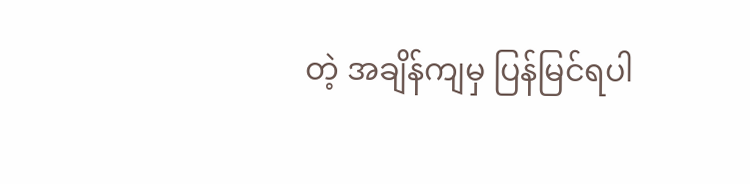တဲ့ အချိန်ကျမှ ပြန်မြင်ရပါ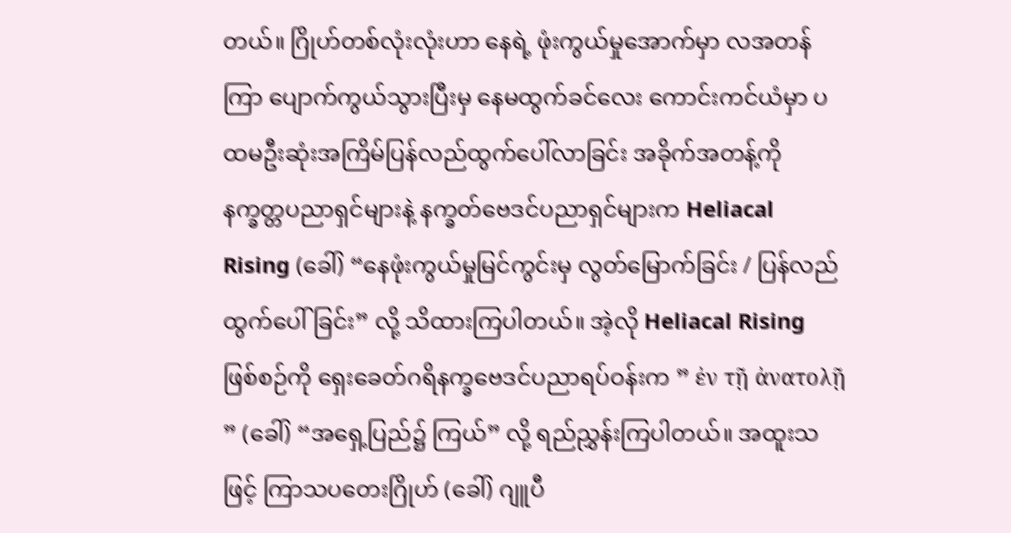တယ်။ ဂြိုဟ်တစ်လုံးလုံးဟာ နေရဲ့ ဖုံးကွယ်မှုအောက်မှာ လအတန်ကြာ ပျောက်ကွယ်သွားပြီးမှ နေမထွက်ခင်လေး ကောင်းကင်ယံမှာ ပထမဦးဆုံးအကြိမ်ပြန်လည်ထွက်ပေါ်လာခြင်း အခိုက်အတန့်ကို နက္ခတ္တပညာရှင်များနဲ့ နက္ခတ်ဗေဒင်ပညာရှင်များက Heliacal Rising (ခေါ်) “နေဖုံးကွယ်မှုမြင်ကွင်းမှ လွတ်မြောက်ခြင်း / ပြန်လည်ထွက်ပေါ်ခြင်း” လို့ သိထားကြပါတယ်။ အဲ့လို Heliacal Rising ဖြစ်စဉ်ကို ရှေးခေတ်ဂရိနက္ခဗေဒင်ပညာရပ်ဝန်းက ” ἐν τῇ ἀνατολῇ ” (ခေါ်) “အရှေ့ပြည်၌ ကြယ်” လို့ ရည်ညွှန်းကြပါတယ်။ အထူးသဖြင့် ကြာသပတေးဂြိုဟ် (ခေါ်) ဂျူပီ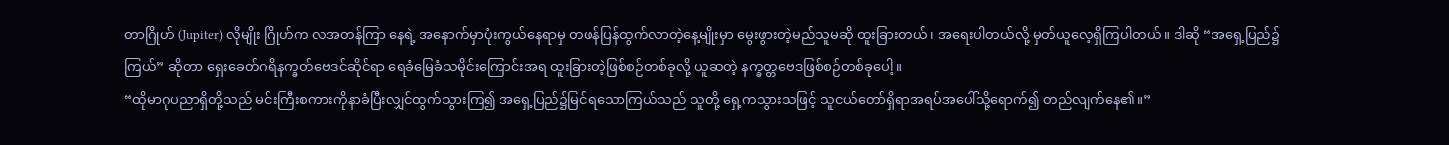တာဂြိုဟ် (Jupiter) လိုမျိုး ဂြိုဟ်က လအတန်ကြာ နေရဲ့ အနောက်မှာပုံးကွယ်နေရာမှ တဖန်ပြန်ထွက်လာတဲ့နေ့မျိုးမှာ မွေးဖွားတဲ့မည်သူမဆို ထူးခြားတယ်၊ အရေးပါတယ်လို့ မှတ်ယူလေ့ရှိကြပါတယ်။ ဒါဆို “အရှေ့ပြည်၌ ကြယ်” ဆိုတာ ရှေးခေတ်ဂရိနက္ခတ်ဗေဒင်ဆိုင်ရာ ရေခံမြေခံသမိုင်းကြောင်းအရ ထူးခြားတဲ့ဖြစ်စဉ်တစ်ခုလို့ ယူဆတဲ့ နက္ခတ္တဗေဒဖြစ်စဉ်တစ်ခုပေါ့။
“ထိုမာဂုပညာရှိတို့သည် မင်းကြီးစကားကိုနာခံပြီးလျှင်ထွက်သွားကြ၍ အရှေ့ပြည်၌မြင်ရသောကြယ်သည် သူတို့ ရှေ့ကသွားသဖြင့် သူငယ်တော်ရှိရာအရပ်အပေါ်သို့ရောက်၍ တည်လျက်နေ၏။”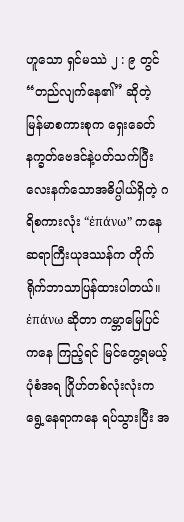ဟူသော ရှင်မဿဲ ၂ : ၉ တွင် “တည်လျက်နေ၏” ဆိုတဲ့ မြန်မာစကားစုက ရှေးခေတ်နက္ခတ်ဗေဒင်နဲ့ပတ်သက်ပြီး လေးနက်သောအဓိပ္ပါယ်ရှိတဲ့ ဂရိစကားလုံး “ἐπάνω” ကနေ ဆရာကြီးယုဒဿန်က တိုက်ရိုက်ဘာသာပြန်ထားပါတယ်။ ἐπάνω ဆိုတာ ကမ္ဘာမြေပြင်ကနေ ကြည့်ရင် မြင်တွေ့ရမယ့်ပုံစံအရ ဂြိုဟ်တစ်လုံးလုံးက ရွေ့နေရာကနေ ရပ်သွားပြီး အ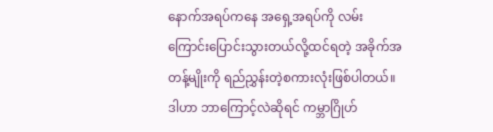နောက်အရပ်ကနေ အရှေ့အရပ်ကို လမ်းကြောင်းပြောင်းသွားတယ်လို့ထင်ရတဲ့ အခိုက်အတန့်မျိုးကို ရည်ညွှန်းတဲ့စကားလုံးဖြစ်ပါတယ်။ ဒါဟာ ဘာကြောင့်လဲဆိုရင် ကမ္ဘာဂြိုဟ်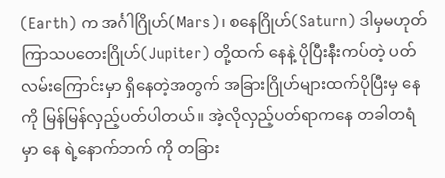(Earth) က အင်္ဂါဂြိုဟ်(Mars)၊ စနေဂြိုဟ်(Saturn) ဒါမှမဟုတ် ကြာသပတေးဂြိုဟ်(Jupiter) တို့ထက် နေနဲ့ ပိုပြီးနီးကပ်တဲ့ ပတ်လမ်းကြောင်းမှာ ရှိနေတဲ့အတွက် အခြားဂြိုဟ်များထက်ပိုပြီးမှ နေကို မြန်မြန်လှည့်ပတ်ပါတယ်။ အဲ့လိုလှည့်ပတ်ရာကနေ တခါတရံ မှာ နေ ရဲ့နောက်ဘက် ကို တခြား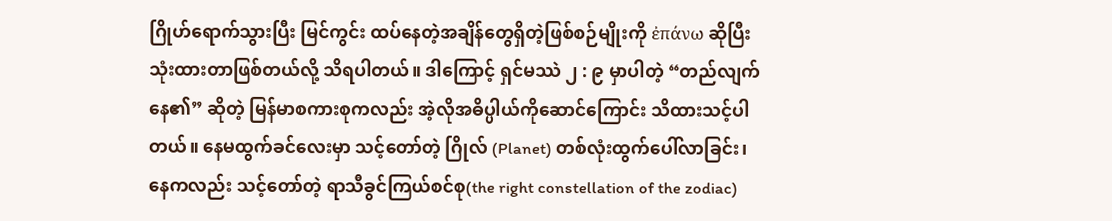ဂြိုဟ်ရောက်သွားပြီး မြင်ကွင်း ထပ်နေတဲ့အချိန်တွေရှိတဲ့ဖြစ်စဉ်မျိုးကို ἐπάνω ဆိုပြီး သုံးထားတာဖြစ်တယ်လို့ သိရပါတယ်။ ဒါကြောင့် ရှင်မဿဲ ၂ : ၉ မှာပါတဲ့ “တည်လျက်နေ၏” ဆိုတဲ့ မြန်မာစကားစုကလည်း အဲ့လိုအဓိပ္ပါယ်ကိုဆောင်ကြောင်း သိထားသင့်ပါတယ်။ နေမထွက်ခင်လေးမှာ သင့်တော်တဲ့ ဂြိုလ် (Planet) တစ်လုံးထွက်ပေါ်လာခြင်း၊ နေကလည်း သင့်တော်တဲ့ ရာသီခွင်ကြယ်စင်စု(the right constellation of the zodiac)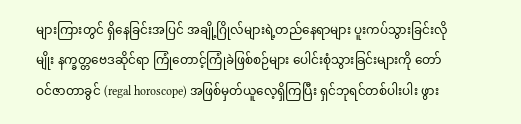များကြားတွင် ရှိနေခြင်းအပြင် အချို့ဂြိုလ်များရဲ့တည်နေရာများ ပူးကပ်သွားခြင်းလိုမျိုး နက္ခတ္တဗေဒဆိုင်ရာ ကြုံတောင့်ကြုံခဲဖြစ်စဉ်များ ပေါင်းစုံသွားခြင်းများကို တော်ဝင်ဇာတာခွင် (regal horoscope) အဖြစ်မှတ်ယူလေ့ရှိကြပြီး ရှင်ဘုရင်တစ်ပါးပါး ဖွား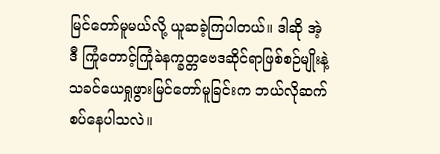မြင်တော်မူမယ်လို့ ယူဆခဲ့ကြပါတယ်။ ဒါဆို အဲ့ဒီ ကြုံတောင့်ကြုံခဲနက္ခတ္တဗေဒဆိုင်ရာဖြစ်စဉ်မျိုးနဲ့ သခင်ယေရှုဖွားမြင်တော်မူခြင်းက ဘယ်လိုဆက်စပ်နေပါသလဲ။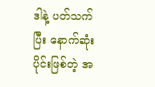ဒါနဲ့ ပတ်သက်ပြီး နောက်ဆုံးပိုင်းဖြစ်တဲ့ အ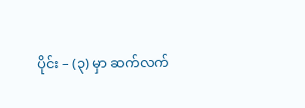ပိုင်း – (၃) မှာ ဆက်လက်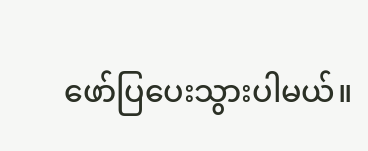ဖော်ပြပေးသွားပါမယ်။